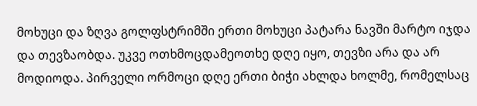მოხუცი და ზღვა გოლფსტრიმში ერთი მოხუცი პატარა ნავში მარტო იჯდა და თევზაობდა. უკვე ოთხმოცდამეოთხე დღე იყო, თევზი არა და არ მოდიოდა. პირველი ორმოცი დღე ერთი ბიჭი ახლდა ხოლმე, რომელსაც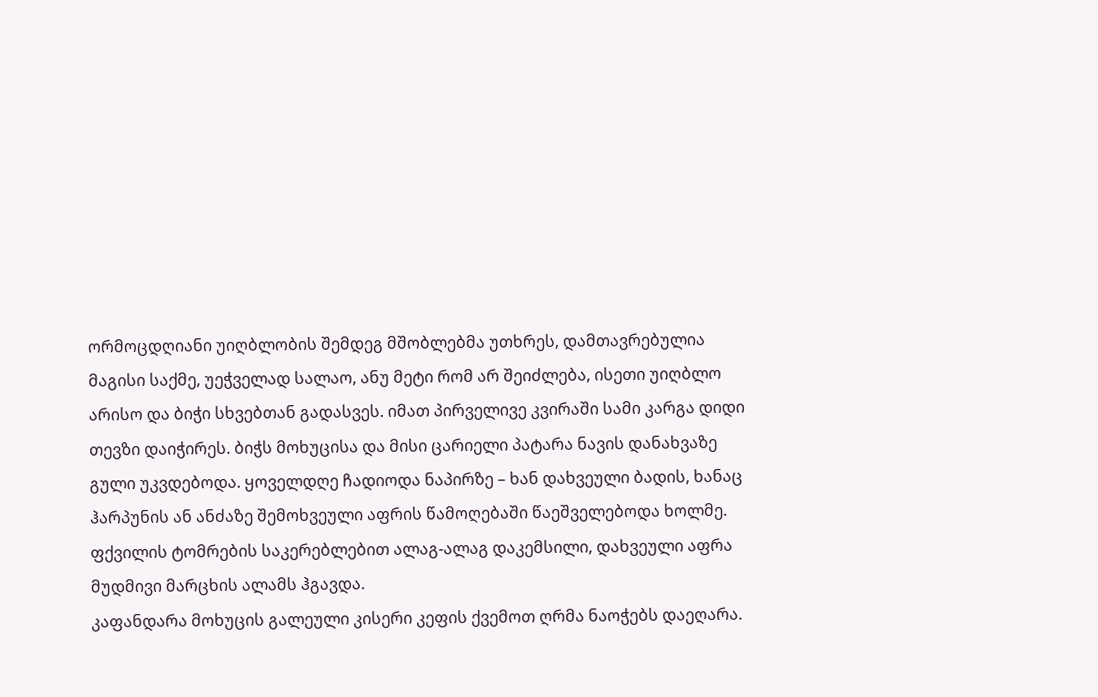ორმოცდღიანი უიღბლობის შემდეგ მშობლებმა უთხრეს, დამთავრებულია მაგისი საქმე, უეჭველად სალაო, ანუ მეტი რომ არ შეიძლება, ისეთი უიღბლო არისო და ბიჭი სხვებთან გადასვეს. იმათ პირველივე კვირაში სამი კარგა დიდი თევზი დაიჭირეს. ბიჭს მოხუცისა და მისი ცარიელი პატარა ნავის დანახვაზე გული უკვდებოდა. ყოველდღე ჩადიოდა ნაპირზე – ხან დახვეული ბადის, ხანაც ჰარპუნის ან ანძაზე შემოხვეული აფრის წამოღებაში წაეშველებოდა ხოლმე. ფქვილის ტომრების საკერებლებით ალაგ-ალაგ დაკემსილი, დახვეული აფრა მუდმივი მარცხის ალამს ჰგავდა.
კაფანდარა მოხუცის გალეული კისერი კეფის ქვემოთ ღრმა ნაოჭებს დაეღარა.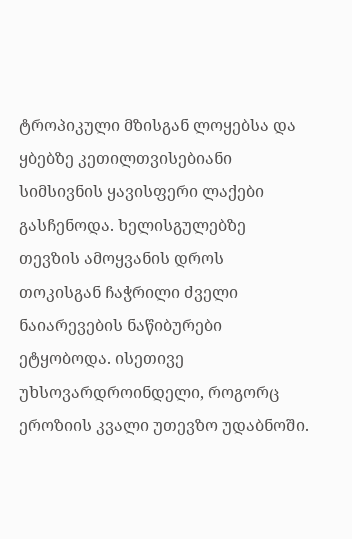ტროპიკული მზისგან ლოყებსა და ყბებზე კეთილთვისებიანი სიმსივნის ყავისფერი ლაქები გასჩენოდა. ხელისგულებზე თევზის ამოყვანის დროს თოკისგან ჩაჭრილი ძველი ნაიარევების ნაწიბურები ეტყობოდა. ისეთივე უხსოვარდროინდელი, როგორც ეროზიის კვალი უთევზო უდაბნოში.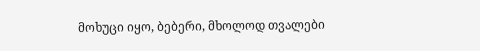მოხუცი იყო, ბებერი, მხოლოდ თვალები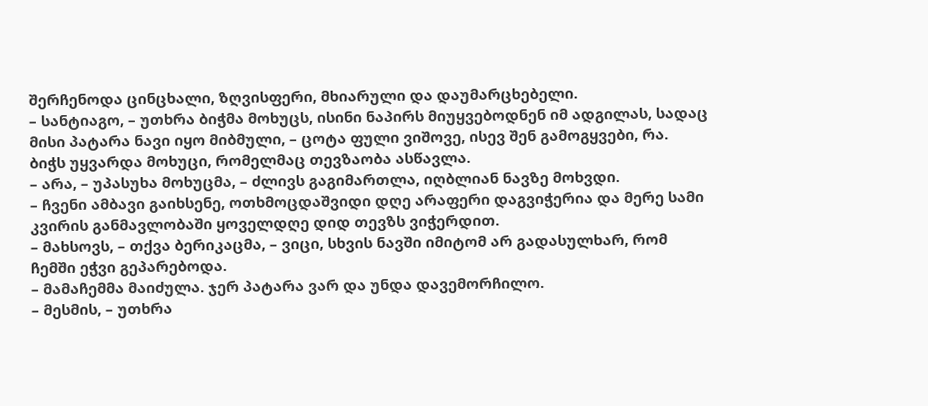შერჩენოდა ცინცხალი, ზღვისფერი, მხიარული და დაუმარცხებელი.
– სანტიაგო, – უთხრა ბიჭმა მოხუცს, ისინი ნაპირს მიუყვებოდნენ იმ ადგილას, სადაც მისი პატარა ნავი იყო მიბმული, – ცოტა ფული ვიშოვე, ისევ შენ გამოგყვები, რა.
ბიჭს უყვარდა მოხუცი, რომელმაც თევზაობა ასწავლა.
– არა, – უპასუხა მოხუცმა, – ძლივს გაგიმართლა, იღბლიან ნავზე მოხვდი.
– ჩვენი ამბავი გაიხსენე, ოთხმოცდაშვიდი დღე არაფერი დაგვიჭერია და მერე სამი კვირის განმავლობაში ყოველდღე დიდ თევზს ვიჭერდით.
– მახსოვს, – თქვა ბერიკაცმა, – ვიცი, სხვის ნავში იმიტომ არ გადასულხარ, რომ ჩემში ეჭვი გეპარებოდა.
– მამაჩემმა მაიძულა. ჯერ პატარა ვარ და უნდა დავემორჩილო.
– მესმის, – უთხრა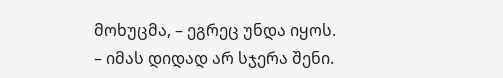მოხუცმა, – ეგრეც უნდა იყოს.
– იმას დიდად არ სჯერა შენი.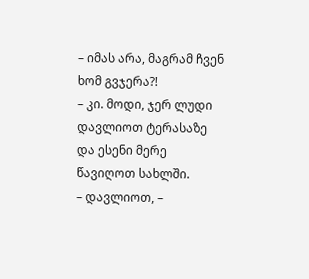– იმას არა, მაგრამ ჩვენ ხომ გვჯერა?!
– კი. მოდი, ჯერ ლუდი დავლიოთ ტერასაზე და ესენი მერე წავიღოთ სახლში.
– დავლიოთ, –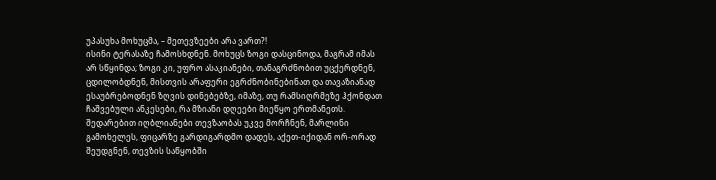უპასუხა მოხუცმა, – მეთევზეები არა ვართ?!
ისინი ტერასაზე ჩამოსხდნენ. მოხუცს ზოგი დასცინოდა, მაგრამ იმას არ სწყინდა; ზოგი კი, უფრო ასაკიანები, თანაგრძნობით უცქერდნენ, ცდილობდნენ, მისთვის არაფერი ეგრძნობინებინათ და თავაზიანად ესაუბრებოდნენ ზღვის დინებებზე, იმაზე, თუ რამსიღრმეზე ჰქონდათ ჩაშვებული ანკესები, რა მზიანი დღეები მიეწყო ერთმანეთს. შედარებით იღბლიანები თევზაობას უკვე მორჩნენ, მარლინი გამოხელეს, ფიცარზე გარდიგარდმო დადეს, აქეთ-იქიდან ორ-ორად შეუდგნენ, თევზის საწყობში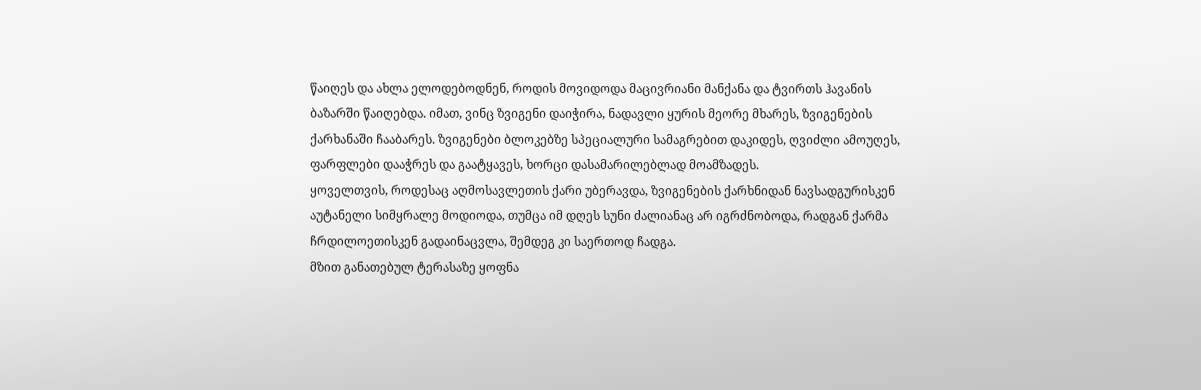წაიღეს და ახლა ელოდებოდნენ, როდის მოვიდოდა მაცივრიანი მანქანა და ტვირთს ჰავანის ბაზარში წაიღებდა. იმათ, ვინც ზვიგენი დაიჭირა, ნადავლი ყურის მეორე მხარეს, ზვიგენების ქარხანაში ჩააბარეს. ზვიგენები ბლოკებზე სპეციალური სამაგრებით დაკიდეს, ღვიძლი ამოუღეს, ფარფლები დააჭრეს და გაატყავეს, ხორცი დასამარილებლად მოამზადეს.
ყოველთვის, როდესაც აღმოსავლეთის ქარი უბერავდა, ზვიგენების ქარხნიდან ნავსადგურისკენ აუტანელი სიმყრალე მოდიოდა, თუმცა იმ დღეს სუნი ძალიანაც არ იგრძნობოდა, რადგან ქარმა ჩრდილოეთისკენ გადაინაცვლა, შემდეგ კი საერთოდ ჩადგა.
მზით განათებულ ტერასაზე ყოფნა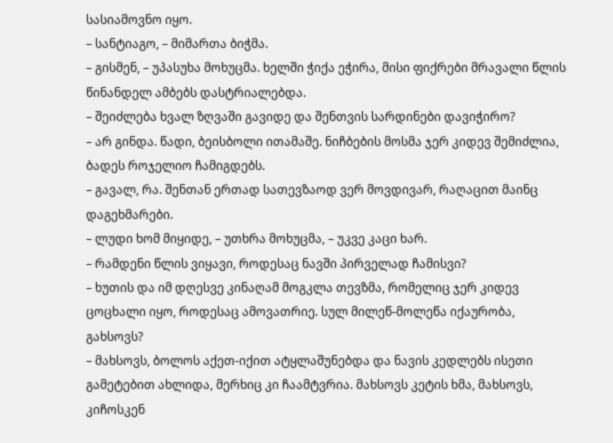სასიამოვნო იყო.
– სანტიაგო, – მიმართა ბიჭმა.
– გისმენ, – უპასუხა მოხუცმა. ხელში ჭიქა ეჭირა, მისი ფიქრები მრავალი წლის წინანდელ ამბებს დასტრიალებდა.
– შეიძლება ხვალ ზღვაში გავიდე და შენთვის სარდინები დავიჭირო?
– არ გინდა. წადი, ბეისბოლი ითამაშე. ნიჩბების მოსმა ჯერ კიდევ შემიძლია, ბადეს როჯელიო ჩამიგდებს.
– გავალ, რა. შენთან ერთად სათევზაოდ ვერ მოვდივარ, რაღაცით მაინც დაგეხმარები.
– ლუდი ხომ მიყიდე, – უთხრა მოხუცმა, – უკვე კაცი ხარ.
– რამდენი წლის ვიყავი, როდესაც ნავში პირველად ჩამისვი?
– ხუთის და იმ დღესვე კინაღამ მოგკლა თევზმა, რომელიც ჯერ კიდევ ცოცხალი იყო, როდესაც ამოვათრიე. სულ მილეწ-მოლეწა იქაურობა, გახსოვს?
– მახსოვს, ბოლოს აქეთ-იქით ატყლაშუნებდა და ნავის კედლებს ისეთი გამეტებით ახლიდა, მერხიც კი ჩაამტვრია. მახსოვს კეტის ხმა, მახსოვს, კიჩოსკენ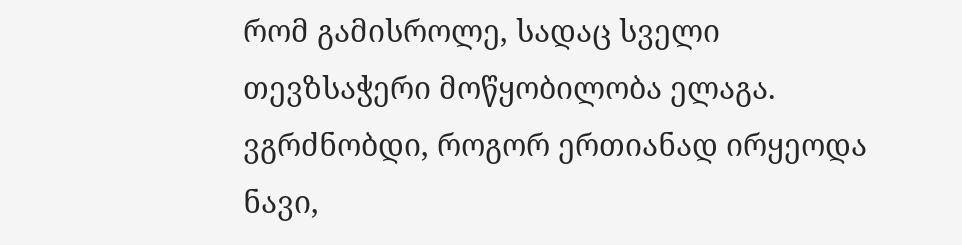რომ გამისროლე, სადაც სველი თევზსაჭერი მოწყობილობა ელაგა. ვგრძნობდი, როგორ ერთიანად ირყეოდა ნავი,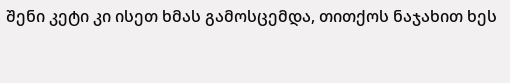შენი კეტი კი ისეთ ხმას გამოსცემდა, თითქოს ნაჯახით ხეს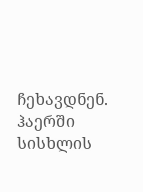ჩეხავდნენ. ჰაერში სისხლის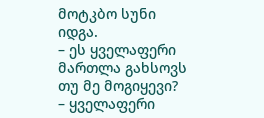მოტკბო სუნი იდგა.
– ეს ყველაფერი მართლა გახსოვს თუ მე მოგიყევი?
– ყველაფერი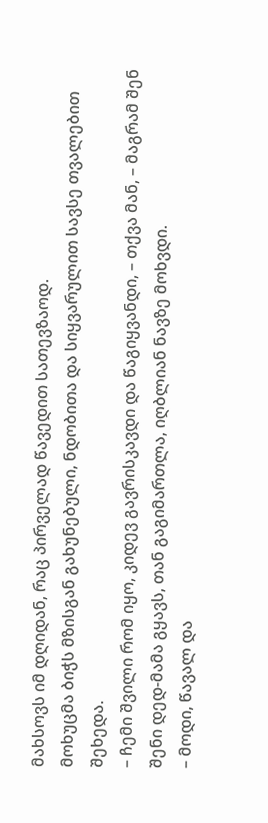მახსოვს იმ დღიდან, რაც პირველად წავედით სათევზაოდ.
მოხუცმა ბიჭს მზისგან გახუნებული, ნდობითა და სიყვარულით სავსე თვალებით შეხედა.
– ჩემი შვილი რომ იყო, კიდევ გავრისკავდი და წაგიყვანდი, – თქვა მან, – მაგრამ შენ შენი დედ-მამა გყავს, თან გაგიმართლა, იღბლიან ნავზე მოხვდი.
– მოდი, წავალ და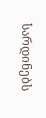სარდინებს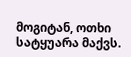მოგიტან, ოთხი სატყუარა მაქვს.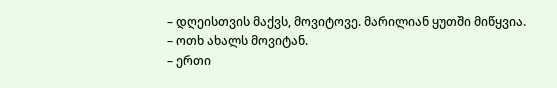– დღეისთვის მაქვს, მოვიტოვე. მარილიან ყუთში მიწყვია.
– ოთხ ახალს მოვიტან.
– ერთი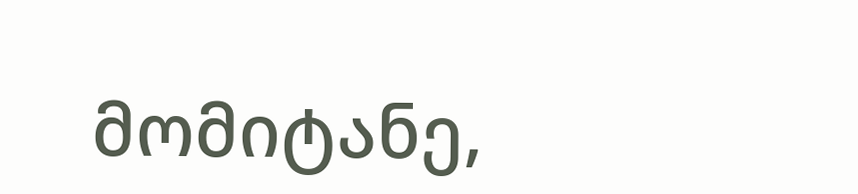მომიტანე,